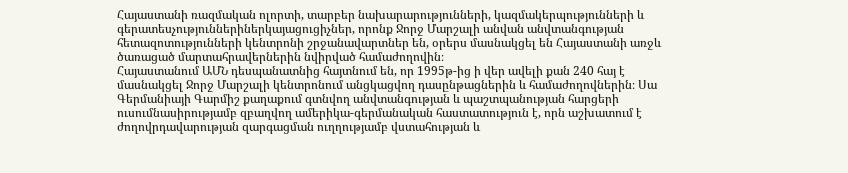Հայաստանի ռազմական ոլորտի, տարբեր նախարարությունների, կազմակերպությունների և գերատեսչություններիներկայացուցիչներ, որոնք Ջորջ Մարշալի անվան անվտանգության հետազոտությունների կենտրոնի շրջանավարտներ են, օրերս մասնակցել են Հայաստանի առջև ծառացած մարտահրավերներին նվիրված համաժողովին։
Հայաստանում ԱՄՆ դեսպանատնից հայտնում են, որ 1995թ-ից ի վեր ավելի քան 240 հայ է մասնակցել Ջորջ Մարշալի կենտրոնում անցկացվող դասընթացներին և համաժողովներին։ Սա Գերմանիայի Գարմիշ քաղաքում գտնվող անվտանգության և պաշտպանության հարցերի ուսումնասիրությամբ զբաղվող ամերիկա-գերմանական հաստատություն է, որն աշխատում է ժողովրդավարության զարգացման ուղղությամբ վստահության և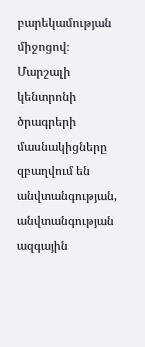բարեկամության միջոցով։
Մարշալի կենտրոնի ծրագրերի մասնակիցները զբաղվում են անվտանգության, անվտանգության ազգային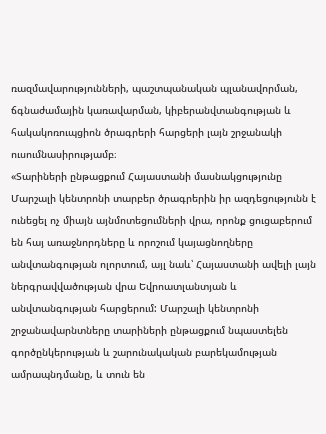ռազմավարությունների, պաշտպանական պլանավորման, ճգնաժամային կառավարման, կիբերանվտանգության և հակակոռուպցիոն ծրագրերի հարցերի լայն շրջանակի ուսումնասիրությամբ։
«Տարիների ընթացքում Հայաստանի մասնակցությունը Մարշալի կենտրոնի տարբեր ծրագրերին իր ազդեցությունն է ունեցել ոչ միայն այնմոտեցումների վրա, որոնք ցուցաբերում են հայ առաջնորդները և որոշում կայացնողները անվտանգության ոլորտում, այլ նաև՝ Հայաստանի ավելի լայն ներգրավվածության վրա Եվրոատլանտյան և անվտանգության հարցերում: Մարշալի կենտրոնի շրջանավարնտները տարիների ընթացքում նպաստելեն գործընկերության և շարունակական բարեկամության ամրապնդմանը, և տուն են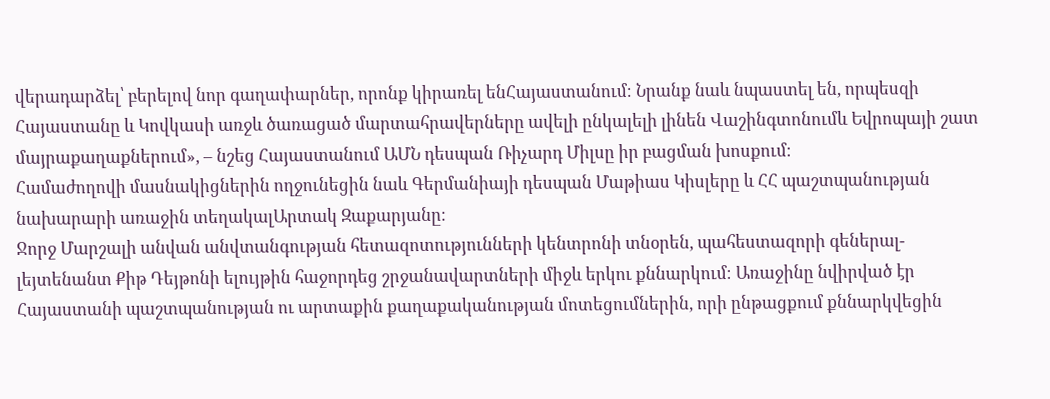վերադարձել՝ բերելով նոր գաղափարներ, որոնք կիրառել ենՀայաստանում։ Նրանք նաև նպաստել են, որպեսզի Հայաստանը և Կովկասի առջև ծառացած մարտահրավերները ավելի ընկալելի լինեն Վաշինգտոնումև Եվրոպայի շատ մայրաքաղաքներում», – նշեց Հայաստանում ԱՄՆ դեսպան Ռիչարդ Միլսը իր բացման խոսքում։
Համաժողովի մասնակիցներին ողջունեցին նաև Գերմանիայի դեսպան Մաթիաս Կիսլերը և ՀՀ պաշտպանության նախարարի առաջին տեղակալԱրտակ Զաքարյանը։
Ջորջ Մարշալի անվան անվտանգության հետազոտությունների կենտրոնի տնօրեն, պահեստազորի գեներալ-լեյտենանտ Քիթ Դեյթոնի ելույթին հաջորդեց շրջանավարտների միջև երկու քննարկում։ Առաջինը նվիրված էր Հայաստանի պաշտպանության ու արտաքին քաղաքականության մոտեցումներին, որի ընթացքում քննարկվեցին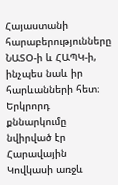Հայաստանի հարաբերությունները ՆԱՏՕ-ի և ՀԱՊԿ-ի, ինչպես նաև իր հարևանների հետ։ Երկրորդ քննարկումը նվիրված էր Հարավային Կովկասի առջև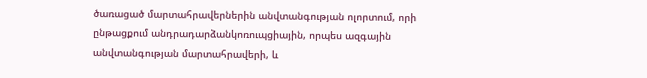ծառացած մարտահրավերներին անվտանգության ոլորտում, որի ընթացքում անդրադարձանկոռուպցիային, որպես ազգային անվտանգության մարտահրավերի, և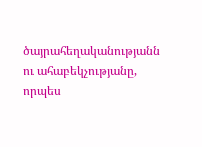ծայրահեղականությանն ու ահաբեկչությանը, որպես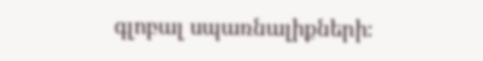գլոբալ սպառնալիքների։